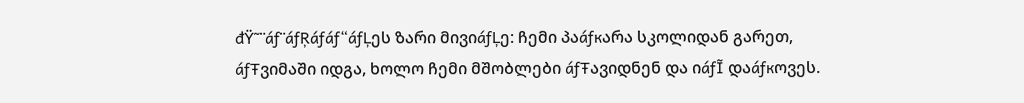đŸ˜¨áƒ¨áƒŖáƒáƒ“áƒĻეს ზარი მივიáƒĻე: ჩემი პაáƒĸარა სკოლიდან გარეთ, áƒŦვიმაში იდგა, ხოლო ჩემი მშობლები áƒŦავიდნენ და იáƒĨ დაáƒĸოვეს.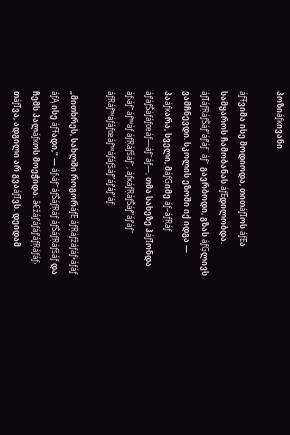პოზიáƒĸივანი

áƒŦვიმა ისე მოდიოდა, თითáƒĨოს áƒĒა სამყაროს ჩამობანას áƒĒდილობდა. áƒĨáƒŖáƒŠáƒ”áƒ‘áƒ¨áƒ˜ გავრბოდი, გზას áƒĢლივს ვამჩნევდი. სკოლის ეზოში იქ იდგა — პაáƒĸარა, სველი, მáƒĢიმე áƒ–áƒŖáƒ áƒ’áƒŠáƒáƒœáƒ—áƒ˜áƒ—, თმა სახეზე ჰáƒĨონდა áƒ›áƒ˜áƒ™áƒ áƒŖáƒšáƒ˜, áƒĸáƒŖáƒŠáƒ”áƒ‘áƒ˜ áƒŖáƒ™áƒáƒœáƒ™áƒáƒšáƒ”áƒ‘áƒ“áƒ.

„მითხრეს, სახლში როგორáƒĒ áƒŖáƒžáƒáƒ•áƒáƒ áƒĄ ისე áƒŦადი,“ — áƒ›áƒ˜áƒŠáƒŖáƒ áƒŠáƒŖáƒšáƒ და ჩემს პალáƒĸოს მოეჭიდა. â€žáƒ‘áƒáƒ‘áƒŖáƒáƒ› თáƒĨვა, ადგილი არ გვაáƒĨვს. დეიდამ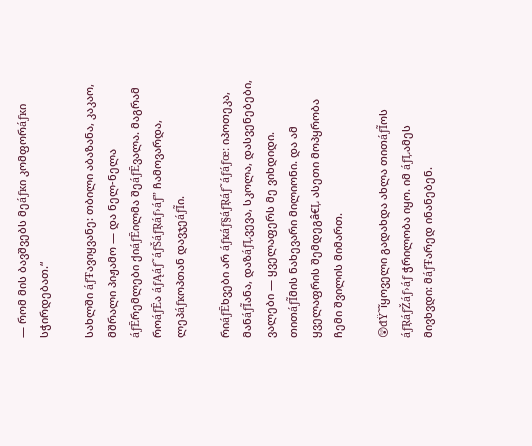— რომ მის ბავშვებს მეáƒĸი კომფორáƒĸი სჭირდებათ.“

სახლში áƒŦავიყვანე: თბილი აბაზანა, კაკაო, მშრალი პიჟამო — და ნელ-ნელა áƒĒრემლები ქიáƒĒილმა შეáƒĒვალა. მაგრამ როáƒĒა áƒĄáƒ˜áƒŠáƒŖáƒ›áƒ” ჩამოვარდა, ლეპáƒĸოპთან დავჯეáƒĨი.

რიáƒĒხვები არ áƒĸáƒ§áƒŖáƒ˜áƒáƒœ: იპოთეკა, მანáƒĨანა, დაზáƒĻვევა, სკოლა, დასვენებები, ვალები — ყველაფერს მე ვიხდიდი. თითáƒĨმის ნახევარი მილიონი. და ამ ყველაფრის შემდეგâ€Ļ ასეთი მოპყრობა ჩემი შვილის მიმართ.

😲đŸ˜ĩყოველი გადახდა ახლა თითáƒĨოს áƒŖáƒŽáƒ›áƒ ჭრილობა იყო. იმ áƒĻამეს მივხვდი: მáƒŦარედ ინანებენ.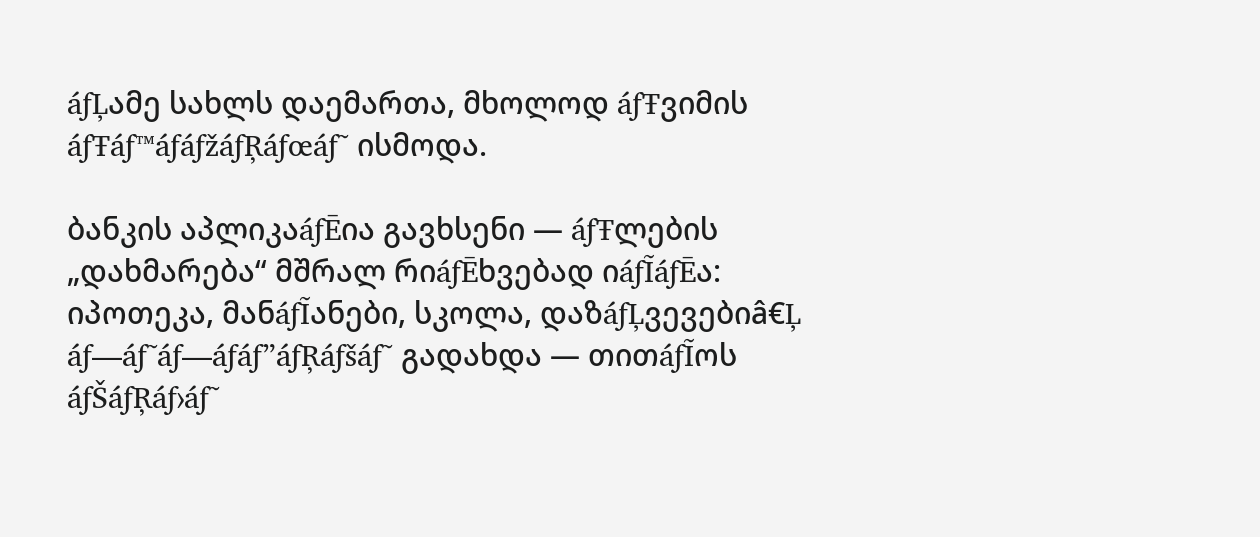áƒĻამე სახლს დაემართა, მხოლოდ áƒŦვიმის áƒŦáƒ™áƒáƒžáƒŖáƒœáƒ˜ ისმოდა.

ბანკის აპლიკაáƒĒია გავხსენი — áƒŦლების „დახმარება“ მშრალ რიáƒĒხვებად იáƒĨáƒĒა: იპოთეკა, მანáƒĨანები, სკოლა, დაზáƒĻვევებიâ€Ļ áƒ—áƒ˜áƒ—áƒáƒ”áƒŖáƒšáƒ˜ გადახდა — თითáƒĨოს áƒŠáƒŖáƒ›áƒ˜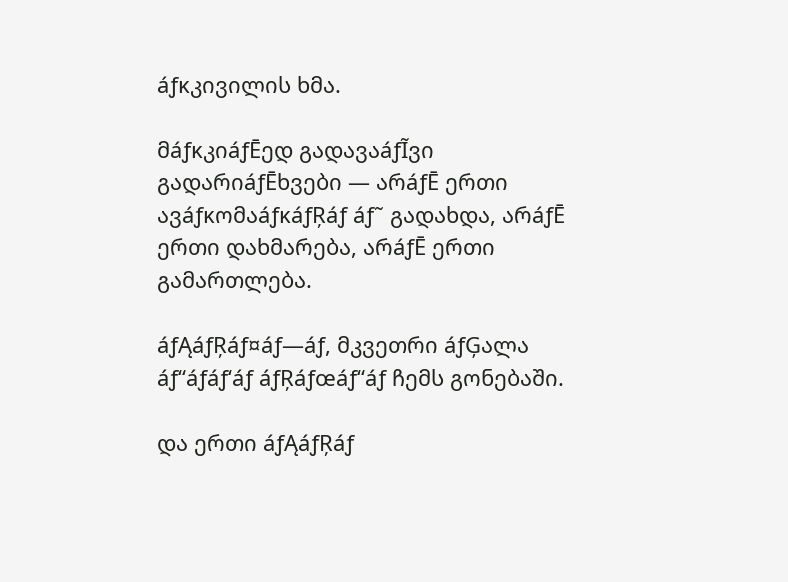áƒĸკივილის ხმა.

მáƒĸკიáƒĒედ გადავაáƒĨვი გადარიáƒĒხვები — არáƒĒ ერთი ავáƒĸომაáƒĸáƒŖáƒ áƒ˜ გადახდა, არáƒĒ ერთი დახმარება, არáƒĒ ერთი გამართლება.

áƒĄáƒŖáƒ¤áƒ—áƒ, მკვეთრი áƒĢალა áƒ“áƒáƒ‘áƒ áƒŖáƒœáƒ“áƒ ჩემს გონებაში.

და ერთი áƒĄáƒŖáƒ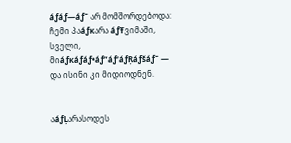áƒáƒ—áƒ˜ არ მომშორდებოდა: ჩემი პაáƒĸარა áƒŦვიმაში, სველი, მიáƒĸáƒáƒ•áƒ”áƒ‘áƒŖáƒšáƒ˜ — და ისინი კი მიდიოდნენ.


აáƒĻარასოდეს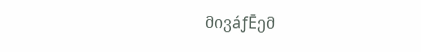მივáƒĒემ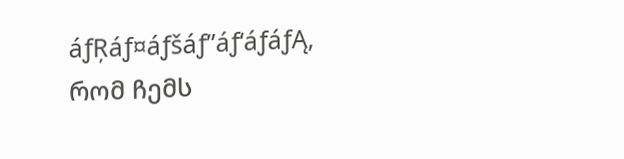áƒŖáƒ¤áƒšáƒ”áƒ‘áƒáƒĄ, რომ ჩემს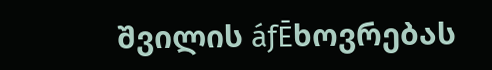შვილის áƒĒხოვრებას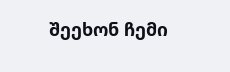შეეხონ ჩემი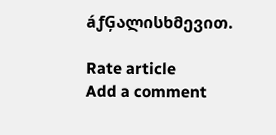áƒĢალისხმევით.

Rate article
Add a comment